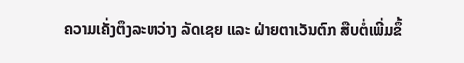ຄວາມເຄັ່ງຕຶງລະຫວ່າງ ລັດເຊຍ ແລະ ຝ່າຍຕາເວັນຕົກ ສືບຕໍ່ເພີ່ມຂຶ້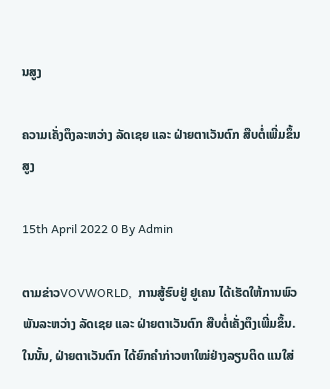ນສູງ

ຄວາມເຄັ່ງຕຶງລະຫວ່າງ ລັດເຊຍ ແລະ ຝ່າຍຕາເວັນຕົກ ສືບຕໍ່ເພີ່ມຂຶ້ນສູງ

15th April 2022 0 By Admin

ຕາມຂ່າວVOVWORLD,  ການສູ້ຮົບຢູ່ ຢູເຄນ ໄດ້ເຮັດໃຫ້ການພົວພັນລະຫວ່າງ ລັດເຊຍ ແລະ ຝ່າຍຕາເວັນຕົກ ສືບຕໍ່ເຄັ່ງຕຶງເພີ່ມຂຶ້ນ. ໃນນັ້ນ, ຝ່າຍຕາເວັນຕົກ ໄດ້ຍົກຄຳກ່າວຫາໃໝ່ຢ່າງລຽນຕິດ ແນໃສ່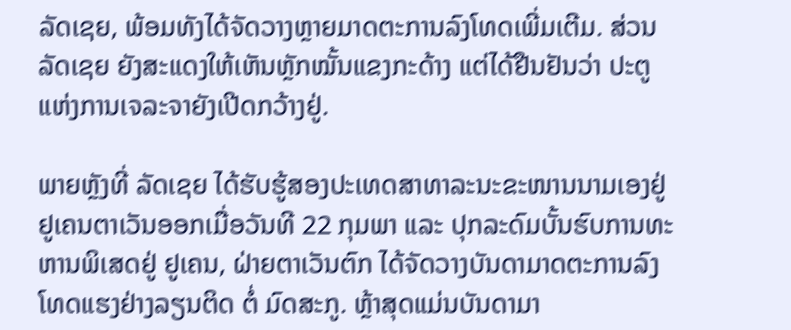ລັດເຊຍ, ພ້ອມທັງໄດ້ຈັດວາງຫຼາຍມາດຕະການລົງໂທດເພີ່ມເຕີມ. ສ່ວນ ລັດເຊຍ ຍັງສະແດງໃຫ້ເຫັນຫຼັກໝັ້ນແຂງກະດ້າງ ແຕ່ໄດ້ຢືນຢັນວ່າ ປະຕູແຫ່ງການເຈລະຈາຍັງເປີດກວ້າງຢູ່.

ພາຍຫຼັງທີ່ ລັດເຊຍ ໄດ້ຮັບຮູ້ສອງປະເທດສາທາລະນະຂະໜານນາມເອງຢູ່ ຢູເຄນຕາເວັນອອກເມື່ອວັນທີ 22 ກຸມພາ ແລະ ປຸກລະດົມບັ້ນຮົບການທະຫານພິເສດຢູ່ ຢູເຄນ, ຝ່າຍຕາເວັນຕົກ ໄດ້ຈັດວາງບັນດາມາດຕະການລົງໂທດແຮງຢ່າງລຽນຕິດ ຕໍ່ ມົດສະກູ. ຫຼ້າສຸດແມ່ນບັນດາມາ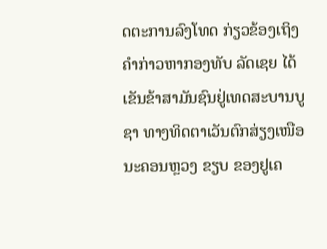ດຕະການລົງໂທດ ກ່ຽວຂ້ອງເຖິງຄຳກ່າວຫາກອງທັບ ລັດເຊຍ ໄດ້ເຂັນຂ້າສາມັນຊົນຢູ່ເທດສະບານບູຊາ ທາງທິດຕາເວັນຕົກສ່ຽງເໜືອນະຄອນຫຼວງ ຂຽບ ຂອງຢູເຄ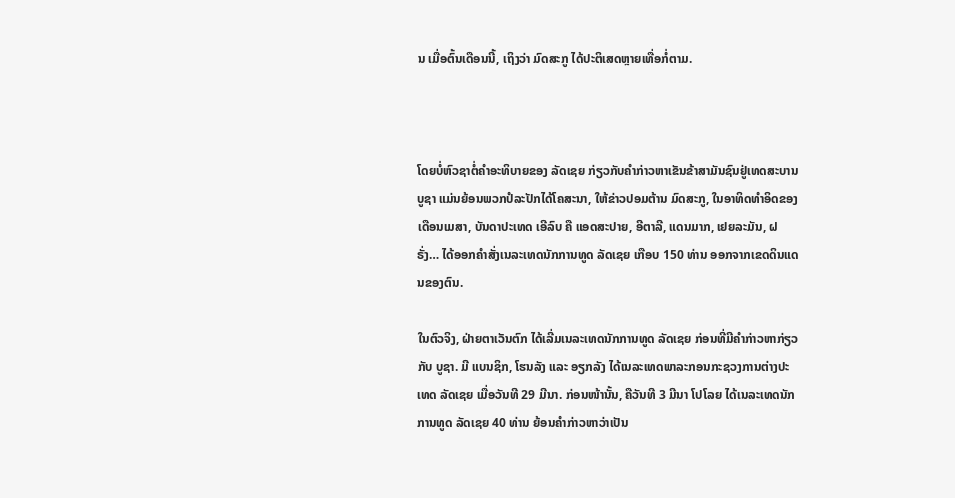ນ ເມື່ອຕົ້ນເດືອນນີ້, ເຖິງວ່າ ມົດສະກູ ໄດ້ປະຕິເສດຫຼາຍເທື່ອກໍ່ຕາມ.



ໂດຍບໍ່ຫົວຊາຕໍ່ຄຳອະທິບາຍຂອງ ລັດເຊຍ ກ່ຽວກັບຄຳກ່າວຫາເຂັນຂ້າສາມັນຊົນຢູ່ເທດສະບານບູຊາ ແມ່ນຍ້ອນພວກປໍລະປັກໄດ້ໂຄສະນາ, ໃຫ້ຂ່າວປອມຕ້ານ ມົດສະກູ, ໃນອາທິດທຳອິດຂອງເດືອນເມສາ, ບັນດາປະເທດ ເອີລົບ ຄື ແອດສະປາຍ, ອີຕາລີ, ແດນມາກ, ເຢຍລະມັນ, ຝຣັ່ງ… ໄດ້ອອກຄຳສັ່ງເນລະເທດນັກການທູດ ລັດເຊຍ ເກືອບ 150 ທ່ານ ອອກຈາກເຂດດິນແດນຂອງຕົນ.

ໃນຕົວຈິງ, ຝ່າຍຕາເວັນຕົກ ໄດ້ເລີ່ມເນລະເທດນັກການທູດ ລັດເຊຍ ກ່ອນທີ່ມີຄຳກ່າວຫາກ່ຽວກັບ ບູຊາ. ມີ ແບນຊິກ, ໂຮນລັງ ແລະ ອຽກລັງ ໄດ້ເນລະເທດພາລະກອນກະຊວງການຕ່າງປະເທດ ລັດເຊຍ ເມື່ອວັນທີ 29 ມີນາ. ກ່ອນໜ້ານັ້ນ, ຄືວັນທີ 3 ມີນາ ໂປໂລຍ ໄດ້ເນລະເທດນັກການທູດ ລັດເຊຍ 40 ທ່ານ ຍ້ອນຄຳກ່າວຫາວ່າເປັນ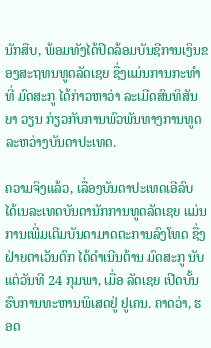ນັກສືບ, ພ້ອມທັງໄດ້ປິດລ້ອມບັນຊີການເງິນຂອງສະຖທນທູດລັດເຊຍ ຊື່ງແມ່ນການກະທຳທີ່ ມົດສະກູ ໄດ້ກ່າວຫາວ່າ ລະເມີດສົນທິສັນຍາ ວຽນ ກ່ຽວກັບການພົວພັນທາງການທູດລະຫວ່າງບັນດາປະເທດ.

ຄວາມຈິງແລ້ວ, ເລື່ອງບັນດາປະເທດເອີລົບ ໄດ້ເນລະເທດບັນດານັກການທູດລັດເຊຍ ແມ່ນການເພີ່ມເຕີມບັນດາມາດຕະການລົງໂທດ ຊື່ງຝ່າຍຕາເວັນຕົກ ໄດ້ດຳເນີນຕ້ານ ມົດສະກູ ນັບແຕ່ວັນທີ 24 ກຸມພາ, ເມື່ອ ລັດເຊຍ ເປີດບັ້ນຮົບການທະຫານພິເສດຢູ່ ຢູເຄນ. ຄາດວ່າ, ຮອດ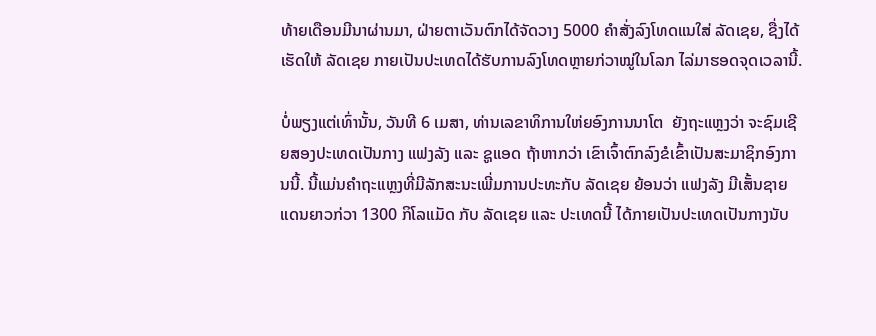ທ້າຍເດືອນມີນາຜ່ານມາ, ຝ່າຍຕາເວັນຕົກໄດ້ຈັດວາງ 5000 ຄຳສັ່ງລົງໂທດແນໃສ່ ລັດເຊຍ, ຊື່ງໄດ້ເຮັດໃຫ້ ລັດເຊຍ ກາຍເປັນປະເທດໄດ້ຮັບການລົງໂທດຫຼາຍກ່ວາໝູ່ໃນໂລກ ໄລ່ມາຮອດຈຸດເວລານີ້.

ບໍ່ພຽງແຕ່ເທົ່ານັ້ນ, ວັນທີ 6 ເມສາ, ທ່ານເລຂາທິການໃຫ່ຍອົງການນາໂຕ  ຍັງຖະແຫຼງວ່າ ຈະຊົມເຊີຍສອງປະເທດເປັນກາງ ແຟງລັງ ແລະ ຊູແອດ ຖ້າຫາກວ່າ ເຂົາເຈົ້າຕົກລົງຂໍເຂົ້າເປັນສະມາຊິກອົງການນີ້. ນີ້ແມ່ນຄຳຖະແຫຼງທີ່ມີລັກສະນະເພີ່ມການປະທະກັບ ລັດເຊຍ ຍ້ອນວ່າ ແຟງລັງ ມີເສັ້ນຊາຍແດນຍາວກ່ວາ 1300 ກິໂລແມັດ ກັບ ລັດເຊຍ ແລະ ປະເທດນີ້ ໄດ້ກາຍເປັນປະເທດເປັນກາງນັບ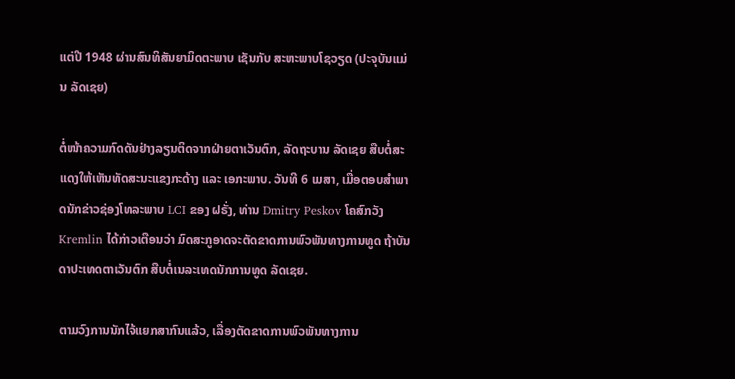ແຕ່ປີ 1948 ຜ່ານສົນທິສັນຍາມິດຕະພາບ ເຊັນກັບ ສະຫະພາບໂຊວຽດ (ປະຈຸບັນແມ່ນ ລັດເຊຍ)

ຕໍ່ໜ້າຄວາມກົດດັນຢ່າງລຽນຕິດຈາກຝ່າຍຕາເວັນຕົກ, ລັດຖະບານ ລັດເຊຍ ສືບຕໍ່ສະແດງໃຫ້ເຫັນທັດສະນະແຂງກະດ້າງ ແລະ ເອກະພາບ. ວັນທີ 6 ເມສາ, ເມື່ອຕອບສຳພາດນັກຂ່າວຊ່ອງໂທລະພາບ LCI ຂອງ ຝຣັ່ງ, ທ່ານ Dmitry Peskov ໂຄສົກວັງ Kremlin ໄດ້ກ່າວເຕືອນວ່າ ມົດສະກູອາດຈະຕັດຂາດການພົວພັນທາງການທູດ ຖ້າບັນດາປະເທດຕາເວັນຕົກ ສືບຕໍ່ເນລະເທດນັກການທູດ ລັດເຊຍ.

ຕາມວົງການນັກໄຈ້ແຍກສາກົນແລ້ວ, ເລື່ອງຕັດຂາດການພົວພັນທາງການ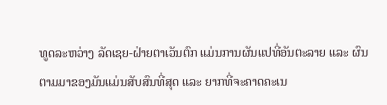ທູດລະຫວ່າງ ລັດເຊຍ-ຝ່າຍຕາເວັນຕົກ ແມ່ນການຜັນແປທີ່ອັນຕະລາຍ ແລະ ຜົນຕາມມາຂອງມັນແມ່ນສັບສົນທີ່ສຸດ ແລະ ຍາກທີ່ຈະຄາດຄະເນ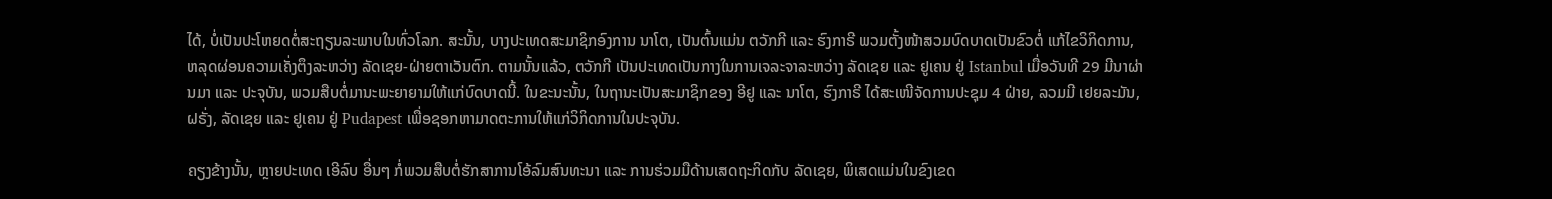ໄດ້, ບໍ່ເປັນປະໂຫຍດຕໍ່ສະຖຽນລະພາບໃນທົ່ວໂລກ. ສະນັ້ນ, ບາງປະເທດສະມາຊິກອົງການ ນາໂຕ, ເປັນຕົ້ນແມ່ນ ຕວັກກີ ແລະ ຮົງກາຣີ ພວມຕັ້ງໜ້າສວມບົດບາດເປັນຂົວຕໍ່ ແກ້ໄຂວິກິດການ, ຫລຸດຜ່ອນຄວາມເຄັ່ງຕຶງລະຫວ່າງ ລັດເຊຍ-ຝ່າຍຕາເວັນຕົກ. ຕາມນັ້ນແລ້ວ, ຕວັກກີ ເປັນປະເທດເປັນກາງໃນການເຈລະຈາລະຫວ່າງ ລັດເຊຍ ແລະ ຢູເຄນ ຢູ່ Istanbul ເມື່ອວັນທີ 29 ມີນາຜ່ານມາ ແລະ ປະຈຸບັນ, ພວມສືບຕໍ່ມານະພະຍາຍາມໃຫ້ແກ່ບົດບາດນີ້. ໃນຂະນະນັ້ນ, ໃນຖານະເປັນສະມາຊິກຂອງ ອີຢູ ແລະ ນາໂຕ, ຮົງກາຣີ ໄດ້ສະເໜີຈັດການປະຊຸມ 4 ຝ່າຍ, ລວມມີ ເຢຍລະມັນ, ຝຣັ່ງ, ລັດເຊຍ ແລະ ຢູເຄນ ຢູ່ Pudapest ເພື່ອຊອກຫາມາດຕະການໃຫ້ແກ່ວິກິດການໃນປະຈຸບັນ.

ຄຽງຂ້າງນັ້ນ, ຫຼາຍປະເທດ ເອີລົບ ອື່ນໆ ກໍ່ພວມສືບຕໍ່ຮັກສາການໂອ້ລົມສົນທະນາ ແລະ ການຮ່ວມມືດ້ານເສດຖະກິດກັບ ລັດເຊຍ, ພິເສດແມ່ນໃນຂົງເຂດ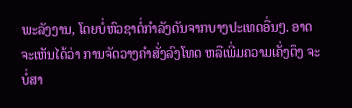ພະລັງງານ, ໂດຍບໍ່ຫົວຊາຕໍ່ກຳລັງດັນຈາກບາງປະເທດອື່ນໆ. ອາດຈະເຫັນໄດ້ວ່າ ການຈັດວາງຄຳສັ່ງລົງໂທດ ຫລືເພີ່ມຄວາມເຄັ່ງຕຶງ ຈະບໍ່ສາ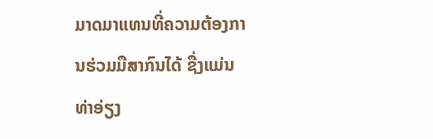ມາດມາແທນທີ່ຄວາມຕ້ອງການຮ່ວມມືສາກົນໄດ້ ຊື່ງແມ່ນທ່າອ່ຽງ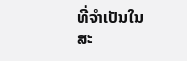ທີ່ຈຳເປັນໃນສະ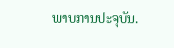ພາບການປະຈຸບັນ.